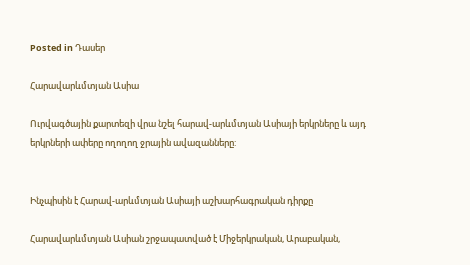Posted in Դասեր

Հարավարևմտյան Ասիա

Ուրվագծային քարտեզի վրա նշել հարավ-արևմտյան Ասիայի երկրները և այդ երկրների ափերը ողողող ջրային ավազանները:


Ինչպիսին է Հարավ-արևմտյան Ասիայի աշխարհագրական դիրքը

Հարավարևմտյան Ասիան շրջապատված է Միջերկրական, Արաբական,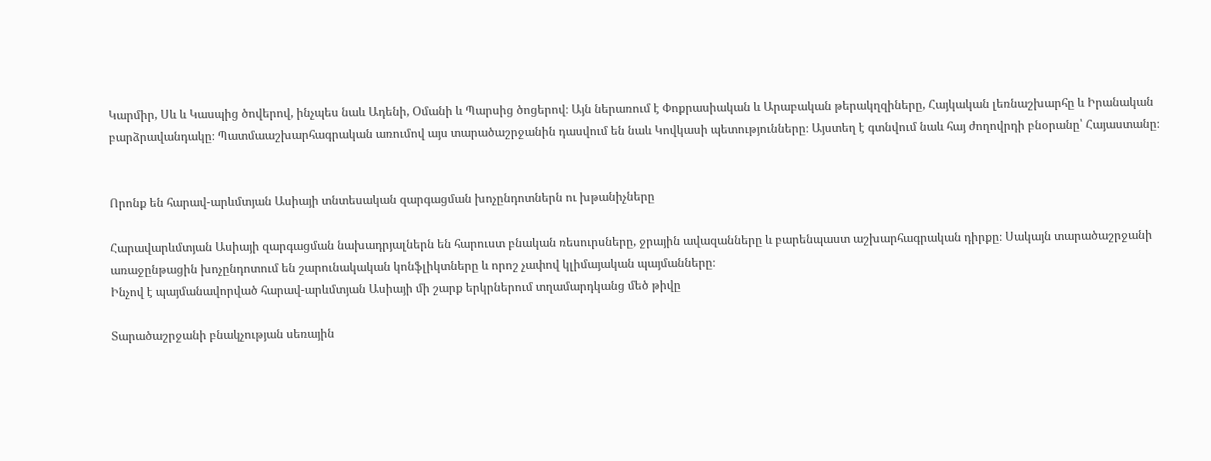Կարմիր, Սև և Կասպից ծովերով, ինչպես նաև Ադենի, Օմանի և Պարսից ծոցերով։ Այն ներառում է Փոքրասիական և Արաբական թերակղզիները, Հայկական լեռնաշխարհը և Իրանական բարձրավանդակը։ Պատմաաշխարհագրական առումով այս տարածաշրջանին դասվում են նաև Կովկասի պետությունները։ Այստեղ է գտնվում նաև հայ ժողովրդի բնօրանը՝ Հայաստանը։


Որոնք են հարավ-արևմտյան Ասիայի տնտեսական զարգացման խոչընդոտներն ու խթանիչները

Հարավարևմտյան Ասիայի զարգացման նախադրյալներն են հարուստ բնական ռեսուրսները, ջրային ավազանները և բարենպաստ աշխարհագրական դիրքը։ Սակայն տարածաշրջանի առաջընթացին խոչընդոտում են շարունակական կոնֆլիկտները և որոշ չափով կլիմայական պայմանները։
Ինչով է պայմանավորված հարավ-արևմտյան Ասիայի մի շարք երկրներում տղամարդկանց մեծ թիվը

Տարածաշրջանի բնակչության սեռային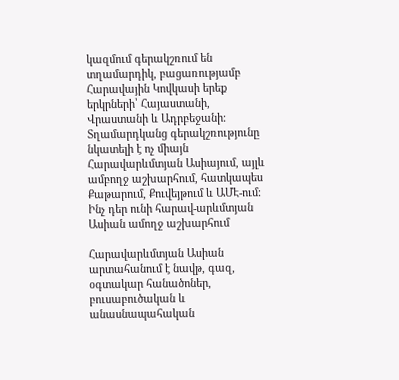կազմում գերակշռում են տղամարդիկ, բացառությամբ Հարավային Կովկասի երեք երկրների՝ Հայաստանի, Վրաստանի և Ադրբեջանի։ Տղամարդկանց գերակշռությունը նկատելի է ոչ միայն Հարավարևմտյան Ասիայում, այլև ամբողջ աշխարհում, հատկապես Քաթարում, Քուվեյթում և ԱՄԷ-ում։
Ինչ դեր ունի հարավ-արևմտյան Ասիան ամողջ աշխարհում

Հարավարևմտյան Ասիան արտահանում է նավթ, գազ, օգտակար հանածոներ, բուսաբուծական և անասնապահական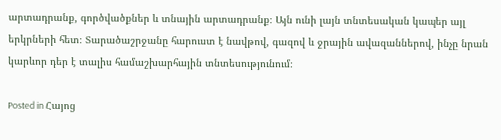արտադրանք, գործվածքներ և տնային արտադրանք։ Այն ունի լայն տնտեսական կապեր այլ երկրների հետ։ Տարածաշրջանը հարուստ է նավթով, գազով և ջրային ավազաններով, ինչը նրան կարևոր դեր է տալիս համաշխարհային տնտեսությունում։

Posted in Հայոց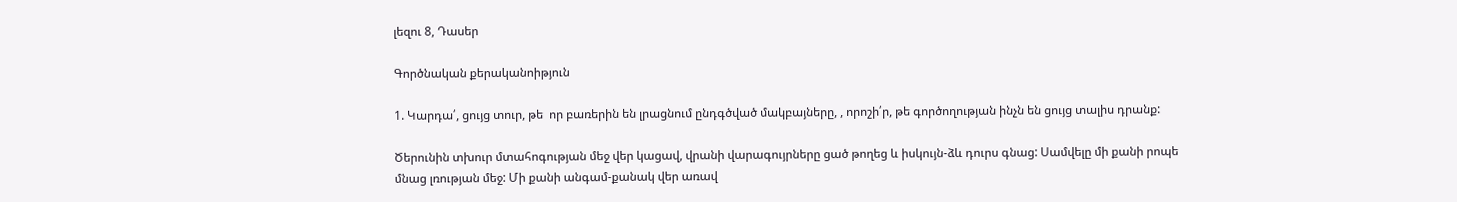լեզու 8, Դասեր

Գործնական քերականոիթյուն

1. Կարդա՛, ցույց տուր, թե  որ բառերին են լրացնում ընդգծված մակբայները, , որոշի՛ր, թե գործողության ինչն են ցույց տալիս դրանք:

Ծերունին տխուր մտահոգության մեջ վեր կացավ, վրանի վարագույրները ցած թողեց և իսկույն-ձև դուրս գնաց: Սամվելը մի քանի րոպե մնաց լռության մեջ: Մի քանի անգամ-քանակ վեր առավ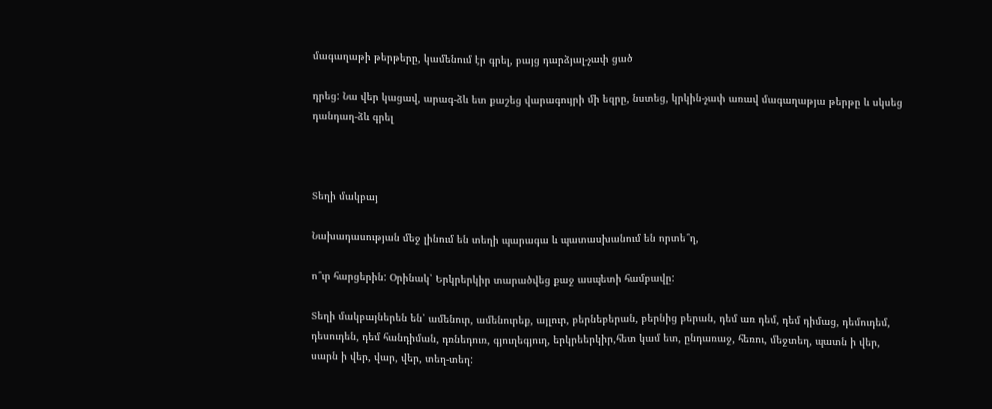մագաղաթի թերթերը, կամենում էր գրել, բայց դարձյալ-չափ ցած

դրեց: Նա վեր կացավ, արագ-ձև ետ քաշեց վարագույրի մի եզրը, նստեց, կրկին-չափ առավ մագաղաթյա թերթը և սկսեց դանդաղ-ձև գրել



Տեղի մակբայ

Նախադասության մեջ լինում են տեղի պարագա և պատասխանում են որտե՞ղ,

ո՞ւր հարցերին: Օրինակ՝ Երկրերկիր տարածվեց քաջ ասպետի համբավը:

Տեղի մակբայներեն են՝ ամենուր, ամենուրեք, այլուր, բերնեբերան, բերնից բերան, դեմ առ դեմ, դեմ դիմաց, դեմուդեմ, դեսուդեն, դեմ հանդիման, դռնեդուռ, գյուղեգյուղ, երկրեերկիր,հետ կամ ետ, ընդառաջ, հեռու, մեջտեղ, պատն ի վեր, սարն ի վեր, վար, վեր, տեղ-տեղ: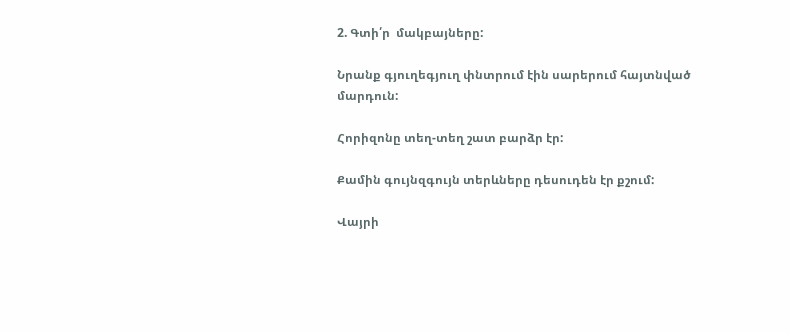2. Գտի՛ր  մակբայները:

Նրանք գյուղեգյուղ փնտրում էին սարերում հայտնված մարդուն:

Հորիզոնը տեղ-տեղ շատ բարձր էր:

Քամին գույնզգույն տերևները դեսուդեն էր քշում:

Վայրի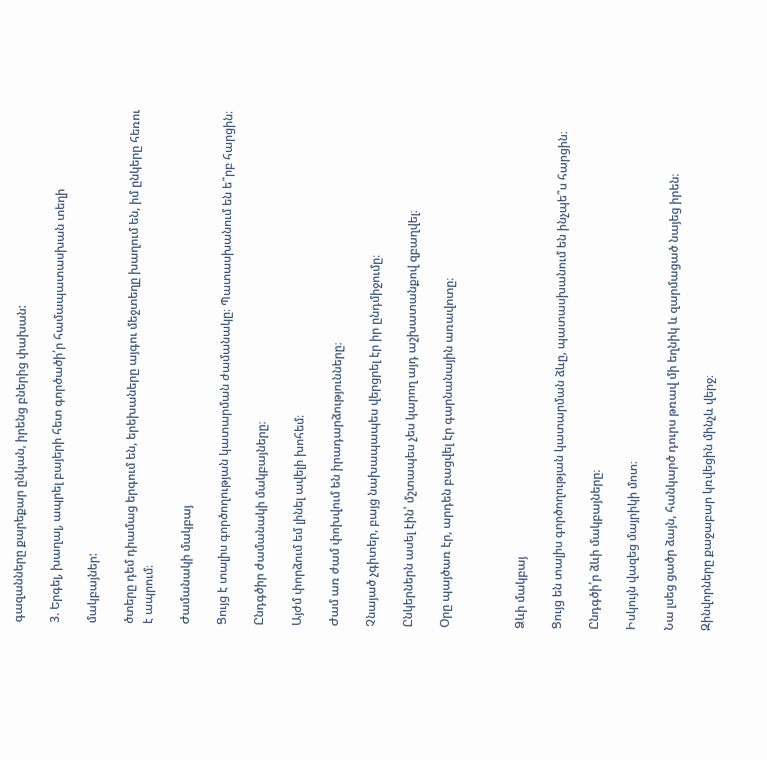գազանները քարեքար ընկան, իրենց բներից փախան:

3. Երգել, խաղալ, ապրել բայերի հետ գործածի՛ր համապատասխան տեղի

մակբայներ:

ծտերը դեմ դիամաց երգում են, երեխաները այգու մեջտեղը խաղում են, իմ ընկերը հեռու է ապրում։

Ժամանակի մակբայ

Ցույց է տալիս գործողության կատարման ժամանակը։ Պատասխանում են ե՞րբ հարցին։

Ընդգծիր ժամանակի մակբայները։

Այժմ փորձում եմ լինել ավելի խոհեմ։

Ժամ առ ժամ փոխվում են իրադարձությունները։

Չնայած չգիտեր, բայց նախապապես վերցրել էր իր ընդմիջումը։

Ընկերներն ասել էին՝ մշտապես չես կարող այդ աշխատանքով զբաղվել։

Օրը պայծառ էր, արդեն բացվել էր գարնանային առավոտը։



Ձևի մակբայ

Ցույց են տալիս գործողության կատարման ձևը, պատասխանում են ինչպե՞ս հարցին։

Ընդգծի՛ր ձևի մակբայները։

Իսկույն վազեց մայրիկի մոտ։

Նա լսեց ցածր ձայն, հանկարծ դուրս թռավ մի եղնիկ և զարմացած նայեց իրեն։

Զինվորները քաջաբար կռվեցին մինչև վերջ։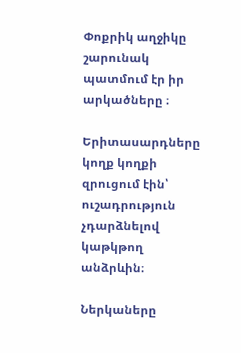Փոքրիկ աղջիկը շարունակ պատմում էր իր արկածները ։

Երիտասարդները կողք կողքի զրուցում էին՝ ուշադրություն չդարձնելով կաթկթող անձրևին։

Ներկաները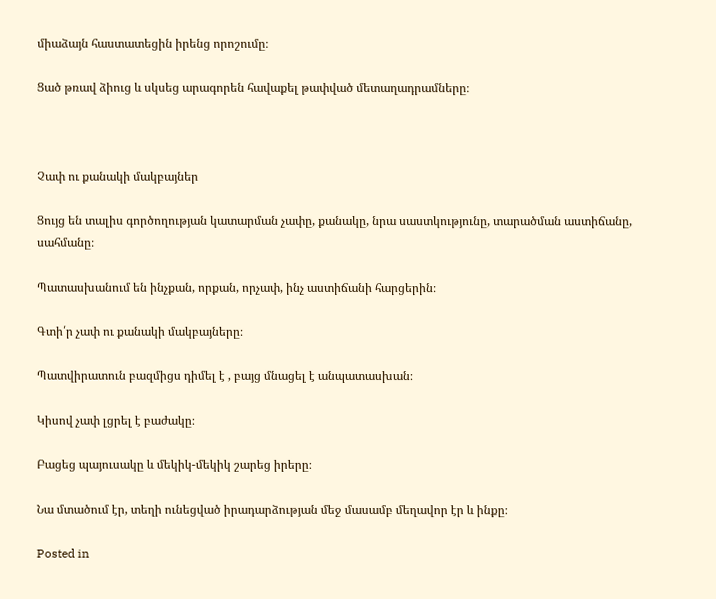միաձայն հաստատեցին իրենց որոշումը։

Ցած թռավ ձիուց և սկսեց արագորեն հավաքել թափված մետաղադրամները։



Չափ ու քանակի մակբայներ

Ցույց են տալիս գործողության կատարման չափը, քանակը, նրա սաստկությունը, տարածման աստիճանը, սահմանը։

Պատասխանում են ինչքան, որքան, որչափ, ինչ աստիճանի հարցերին։

Գտի՛ր չափ ու քանակի մակբայները։

Պատվիրատուն բազմիցս դիմել է , բայց մնացել է անպատասխան։

Կիսով չափ լցրել է բաժակը։

Բացեց պայուսակը և մեկիկ-մեկիկ շարեց իրերը։

Նա մտածում էր, տեղի ունեցված իրադարձության մեջ մասամբ մեղավոր էր և ինքը։

Posted in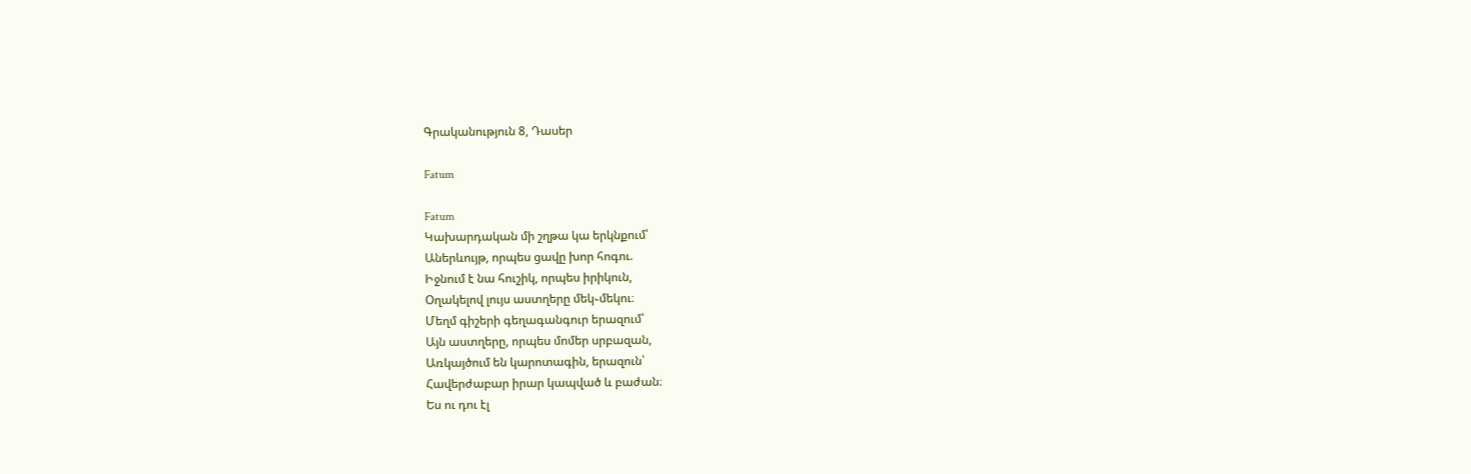Գրականություն 8, Դասեր

Fatum

Fatum
Կախարդական մի շղթա կա երկնքում՝
Աներևույթ, որպես ցավը խոր հոգու.
Իջնում է նա հուշիկ, որպես իրիկուն,
Օղակելով լույս աստղերը մեկ֊մեկու։
Մեղմ գիշերի գեղագանգուր երազում՝
Այն աստղերը, որպես մոմեր սրբազան,
Առկայծում են կարոտագին, երազուն՝
Հավերժաբար իրար կապված և բաժան։
Ես ու դու էլ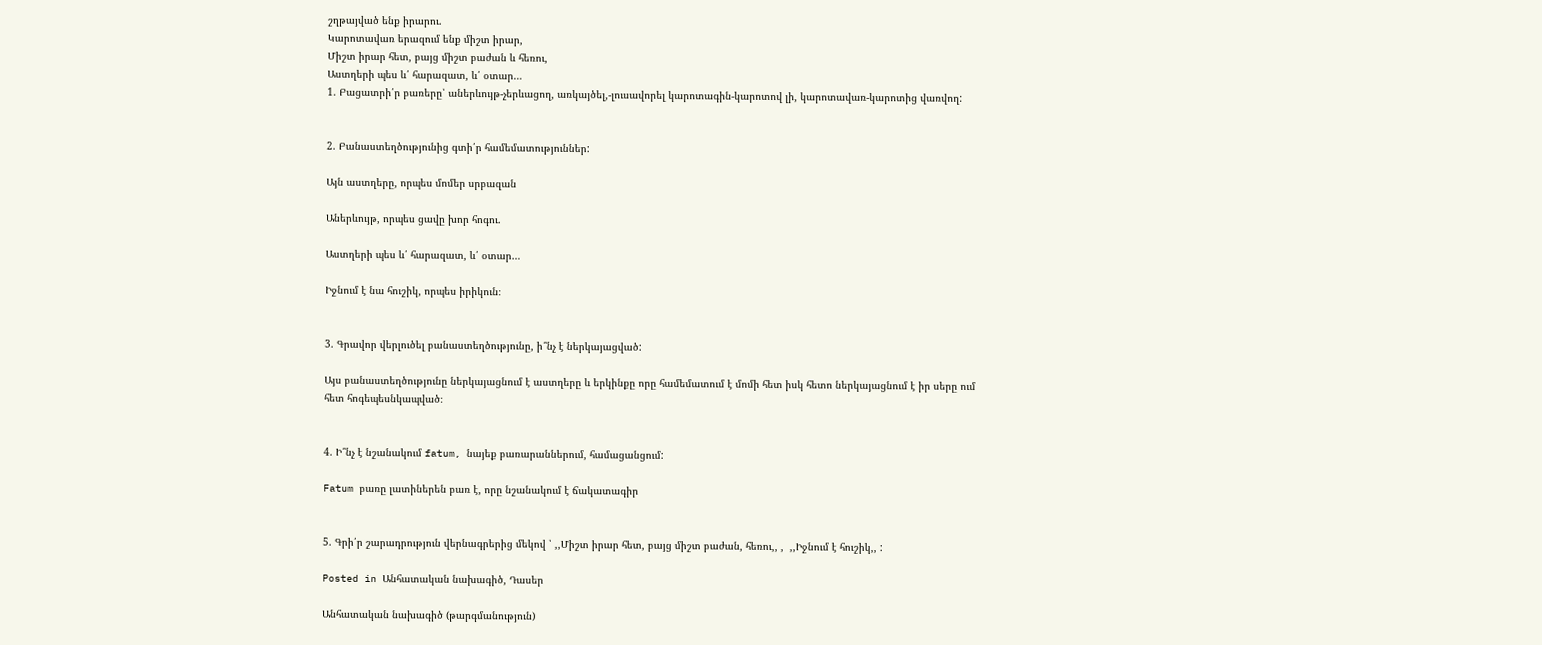շղթայված ենք իրարու.
Կարոտավառ երազում ենք միշտ իրար,
Միշտ իրար հետ, բայց միշտ բաժան և հեռու,
Աստղերի պես և՛ հարազատ, և՛ օտար…
1. Բացատրի՛ր բառերը՝ աներևույթ-չերևացող, առկայծել,-լուսավորել կարոտագին-կարոտով լի, կարոտավառ-կարոտից վառվող:


2. Բանաստեղծությունից գտի՛ր համեմատություններ:

Այն աստղերը, որպես մոմեր սրբազան

Աներևույթ, որպես ցավը խոր հոգու.

Աստղերի պես և՛ հարազատ, և՛ օտար…

Իջնում է նա հուշիկ, որպես իրիկուն։


3. Գրավոր վերլուծել բանաստեղծությունը, ի՞նչ է ներկայացված:

Այս բանաստեղծությունը ներկայացնում է աստղերը և երկինքը որը համեմատում է մոմի հետ իսկ հետո ներկայացնում է իր սերը ում հետ հոգեպեսնկապված։


4. Ի՞նչ է նշանակում fatum, նայեք բառարաններում, համացանցում:

Fatum բառը լատիներեն բառ է, որը նշանակում է ճակատագիր


5. Գրի՛ր շարադրություն վերնագրերից մեկով ՝ ,,Միշտ իրար հետ, բայց միշտ բաժան, հեռու,, ,  ,,Իջնում է հուշիկ,, :

Posted in Անհատական նախագիծ, Դասեր

Անհատական նախագիծ (թարգմանություն)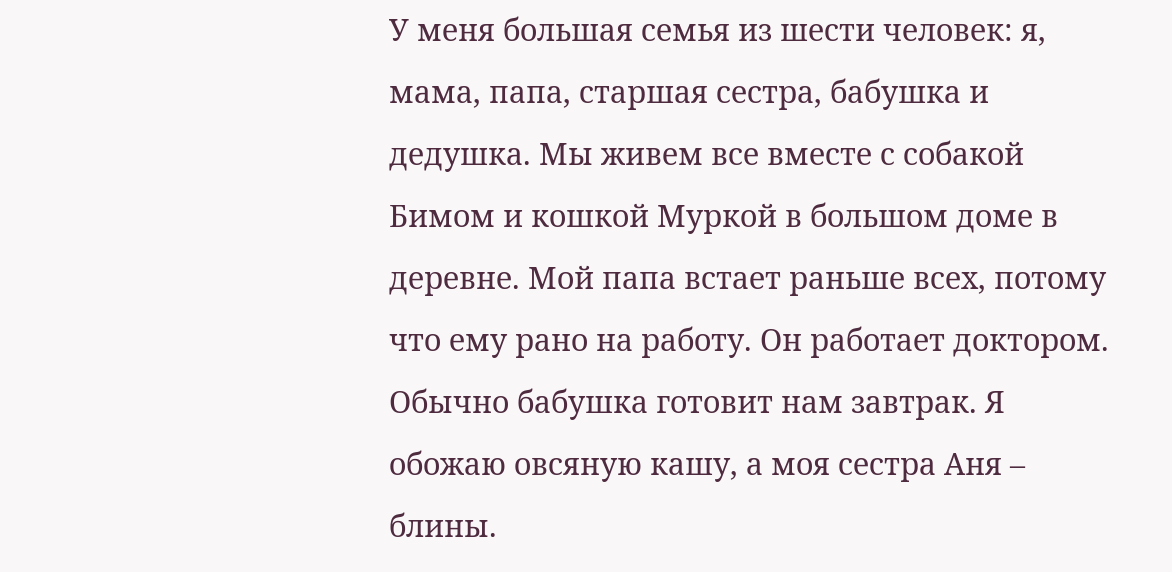У меня большая семья из шести человек: я, мама, папа, старшая сестра, бабушка и дедушка. Мы живем все вместе с собакой Бимом и кошкой Муркой в большом доме в деревне. Мой папа встает раньше всех, потому что ему рано на работу. Он работает доктором. Обычно бабушка готовит нам завтрак. Я обожаю овсяную кашу, а моя сестра Аня – блины.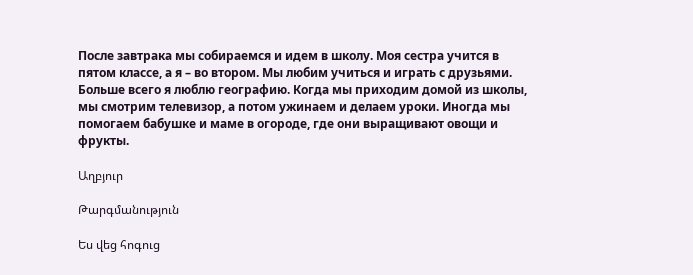После завтрака мы собираемся и идем в школу. Моя сестра учится в пятом классе, а я – во втором. Мы любим учиться и играть с друзьями. Больше всего я люблю географию. Когда мы приходим домой из школы, мы смотрим телевизор, а потом ужинаем и делаем уроки. Иногда мы помогаем бабушке и маме в огороде, где они выращивают овощи и фрукты.

Աղբյուր

Թարգմանություն

Ես վեց հոգուց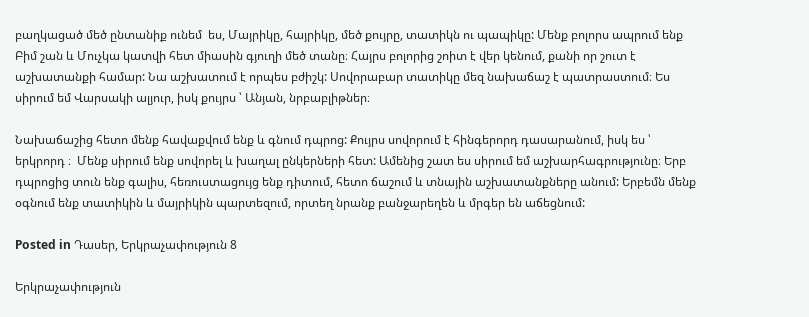բաղկացած մեծ ընտանիք ունեմ  ես, Մայրիկը, հայրիկը, մեծ քույրը, տատիկն ու պապիկը: Մենք բոլորս ապրում ենք Բիմ շան և Մուչկա կատվի հետ միասին գյուղի մեծ տանը։ Հայրս բոլորից շոիտ է վեր կենում, քանի որ շուտ է աշխատանքի համար: Նա աշխատում է որպես բժիշկ: Սովորաբար տատիկը մեզ նախաճաշ է պատրաստում։ Ես սիրում եմ Վարսակի ալյուր, իսկ քույրս ՝ Անյան, նրբաբլիթներ։

Նախաճաշից հետո մենք հավաքվում ենք և գնում դպրոց: Քույրս սովորում է հինգերորդ դասարանում, իսկ ես ՝ երկրորդ ։  Մենք սիրում ենք սովորել և խաղալ ընկերների հետ: Ամենից շատ ես սիրում եմ աշխարհագրությունը։ Երբ դպրոցից տուն ենք գալիս, հեռուստացույց ենք դիտում, հետո ճաշում և տնային աշխատանքները անում: Երբեմն մենք օգնում ենք տատիկին և մայրիկին պարտեզում, որտեղ նրանք բանջարեղեն և մրգեր են աճեցնում:

Posted in Դասեր, Երկրաչափություն 8

Երկրաչափություն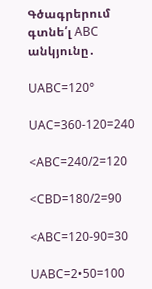Գծագրերում գտնե՛լ ABC անկյունը․

UABC=120°

UAC=360-120=240

<ABC=240/2=120

<CBD=180/2=90

<ABC=120-90=30

UABC=2•50=100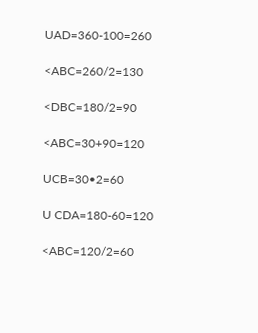UAD=360-100=260

<ABC=260/2=130

<DBC=180/2=90

<ABC=30+90=120

UCB=30•2=60

U CDA=180-60=120

<ABC=120/2=60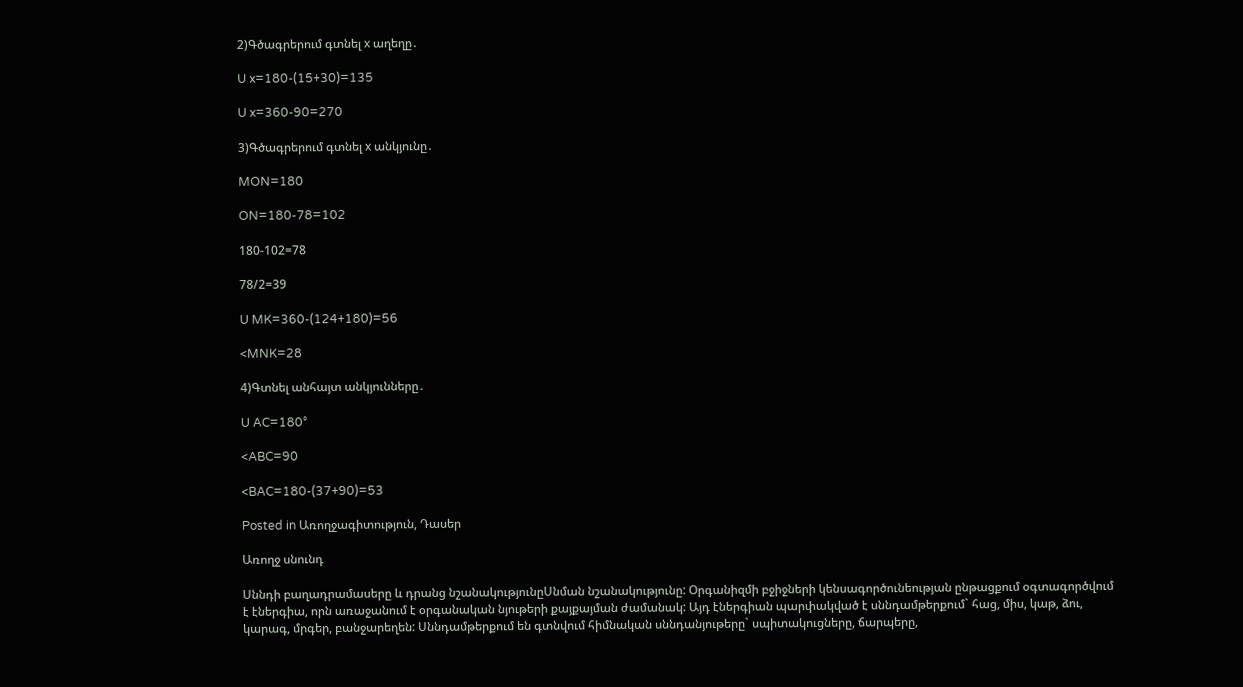2)Գծագրերում գտնել x աղեղը․

U x=180-(15+30)=135

U x=360-90=270

3)Գծագրերում գտնել x անկյունը․

MON=180

ON=180-78=102

180-102=78

78/2=39

U MK=360-(124+180)=56

<MNK=28

4)Գտնել անհայտ անկյունները․

U AC=180°

<ABC=90

<BAC=180-(37+90)=53

Posted in Առողջագիտություն, Դասեր

Առողջ սնունդ

Սննդի բաղադրամասերը և դրանց նշանակությունըՍնման նշանակությունը: Օրգանիզմի բջիջների կենսագործունեության ընթացքում օգտագործվում է էներգիա, որն առաջանում է օրգանական նյութերի քայքայման ժամանակ: Այդ էներգիան պարփակված է սննդամթերքում` հաց, միս, կաթ, ձու, կարագ, մրգեր, բանջարեղեն: Սննդամթերքում են գտնվում հիմնական սննդանյութերը` սպիտակուցները, ճարպերը,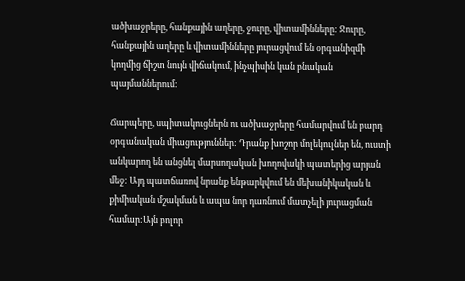ածխաջրերը, հանքային աղերը, ջուրը, վիտամինները: Ջուրը, հանքային աղերը և վիտամինները յուրացվում են օրգանիզմի կողմից ճիշտ նույն վիճակում, ինչպիսին կան բնական պայմաններում:

Ճարպերը, սպիտակուցներն ու ածխաջրերը համարվում են բարդ օրգանական միացություններ: Դրանք խոշոր մոլեկուլներ են, ուստի անկարող են անցնել մարսողական խողովակի պատերից արյան մեջ: Այդ պատճառով նրանք ենթարկվում են մեխանիկական և քիմիական մշակման և ապա նոր դառնում մատչելի յուրացման համար:Այն բոլոր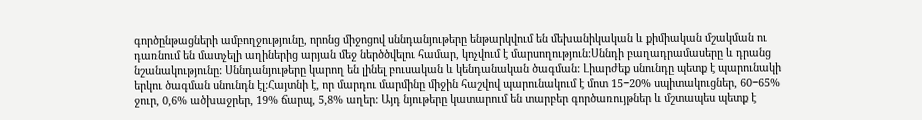գործընթացների ամբողջությունը, որոնց միջոցով սննդանյութերը ենթարկվում են մեխանիկական և քիմիական մշակման ու դառնում են մատչելի աղիներից արյան մեջ ներծծվելու համար, կոչվում է մարսողություն:Սննդի բաղադրամասերը և դրանց նշանակությունը: Սննդանյութերը կարող են լինել բուսական և կենդանական ծագման: Լիարժեք սնունդը պետք է պարունակի երկու ծագման սնունդն էլ:Հայտնի է, որ մարդու մարմինը միջին հաշվով պարունակում է մոտ 15−20% սպիտակուցներ, 60−65% ջուր, 0,6% ածխաջրեր, 19% ճարպ, 5,8% աղեր: Այդ նյութերը կատարում են տարբեր գործառույթներ և մշտապես պետք է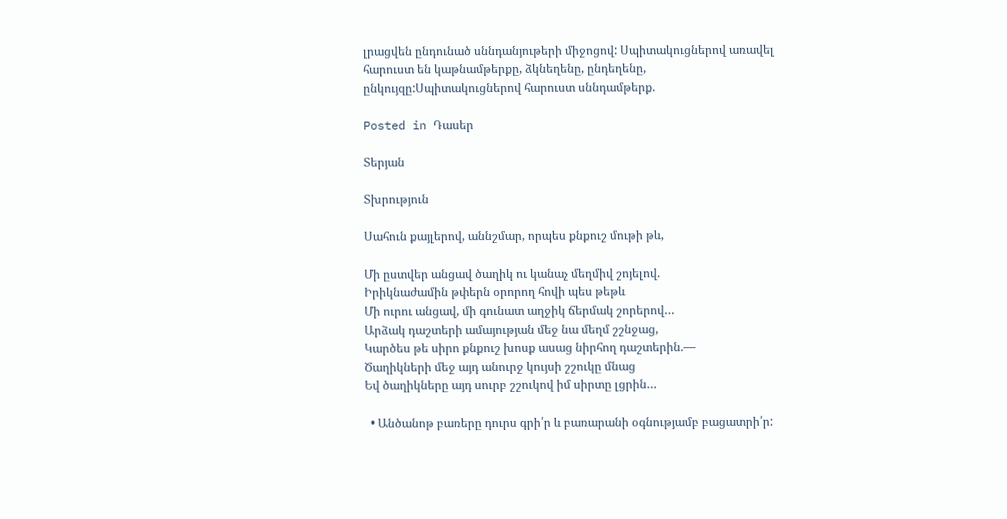լրացվեն ընդունած սննդանյութերի միջոցով: Սպիտակուցներով առավել հարուստ են կաթնամթերքը, ձկնեղենը, ընդեղենը, ընկույզը:Սպիտակուցներով հարուստ սննդամթերք.

Posted in Դասեր

Տերյան

Տխրություն

Սահուն քայլերով, աննշմար, որպես քնքուշ մութի թև,

Մի ըստվեր անցավ ծաղիկ ու կանաչ մեղմիվ շոյելով.
Իրիկնաժամին թփերն օրորող հովի պես թեթև
Մի ուրու անցավ, մի գունատ աղջիկ ճերմակ շորերով…
Արձակ դաշտերի ամայության մեջ նա մեղմ շշնջաց,
Կարծես թե սիրո քնքուշ խոսք ասաց նիրհող դաշտերին.—
Ծաղիկների մեջ այդ անուրջ կույսի շշուկը մնաց
Եվ ծաղիկները այդ սուրբ շշուկով իմ սիրտը լցրին…

  • Անծանոթ բառերը դուրս գրի՛ր և բառարանի օգնությամբ բացատրի՛ր: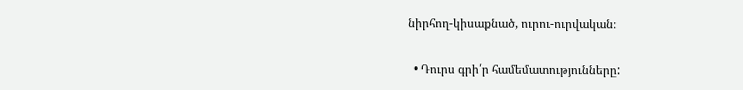նիրհող-կիսաքնած, ուրու-ուրվական։

  • Դուրս գրի՛ր համեմատությունները: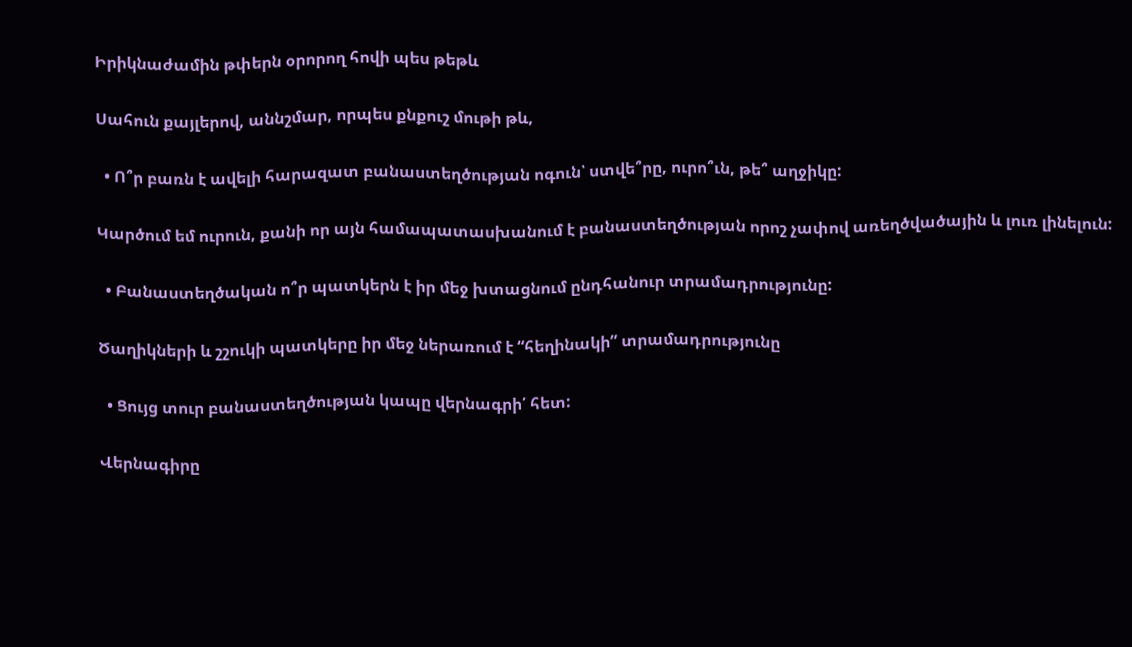Իրիկնաժամին թփերն օրորող հովի պես թեթև

Սահուն քայլերով, աննշմար, որպես քնքուշ մութի թև,

  • Ո՞ր բառն է ավելի հարազատ բանաստեղծության ոգուն՝ ստվե՞րը, ուրո՞ւն, թե՞ աղջիկը:

Կարծում եմ ուրուն, քանի որ այն համապատասխանում է բանաստեղծության որոշ չափով առեղծվածային և լուռ լինելուն:

  • Բանաստեղծական ո՞ր պատկերն է իր մեջ խտացնում ընդհանուր տրամադրությունը:

Ծաղիկների և շշուկի պատկերը իր մեջ ներառում է “հեղինակի” տրամադրությունը

  • Ցույց տուր բանաստեղծության կապը վերնագրի՛ հետ:

Վերնագիրը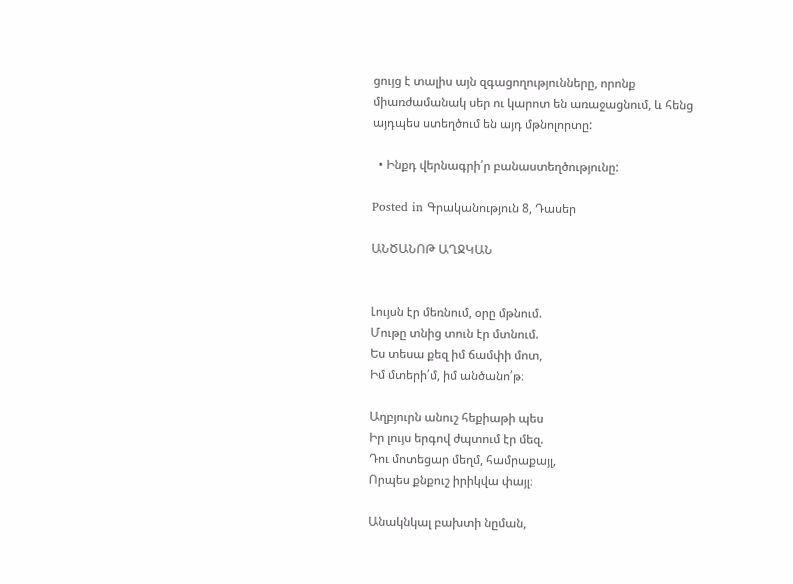ցույց է տալիս այն զգացողությունները, որոնք միառժամանակ սեր ու կարոտ են առաջացնում, և հենց այդպես ստեղծում են այդ մթնոլորտը:

  • Ինքդ վերնագրի՛ր բանաստեղծությունը:

Posted in Գրականություն 8, Դասեր

ԱՆԾԱՆՈԹ ԱՂՋԿԱՆ


Լույսն էր մեռնում, օրը մթնում.
Մութը տնից տուն էր մտնում.
Ես տեսա քեզ իմ ճամփի մոտ,
Իմ մտերի՛մ, իմ անծանո՛թ։

Աղբյուրն անուշ հեքիաթի պես
Իր լույս երգով ժպտում էր մեզ.
Դու մոտեցար մեղմ, համրաքայլ,
Որպես քնքուշ իրիկվա փայլ։

Անակնկալ բախտի նըման,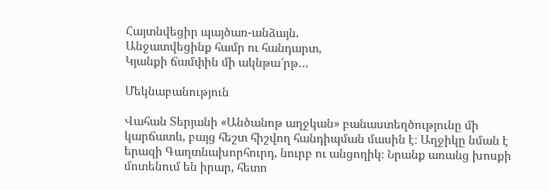Հայտնվեցիր պայծառ-անձայն.
Անջատվեցինք համր ու հանդարտ,
Կյանքի ճամփին մի ակնթա՜րթ…

Մեկնաբանություն

Վահան Տերյանի «Անծանոթ աղջկան» բանաստեղծությունը մի կարճատև, բայց հեշտ հիշվող հանդիպման մասին է։ Աղջիկը նման է երազի Գաղտնախորհուրդ, նուրբ ու անցողիկ։ Նրանք առանց խոսքի մոտենում են իրար, հետո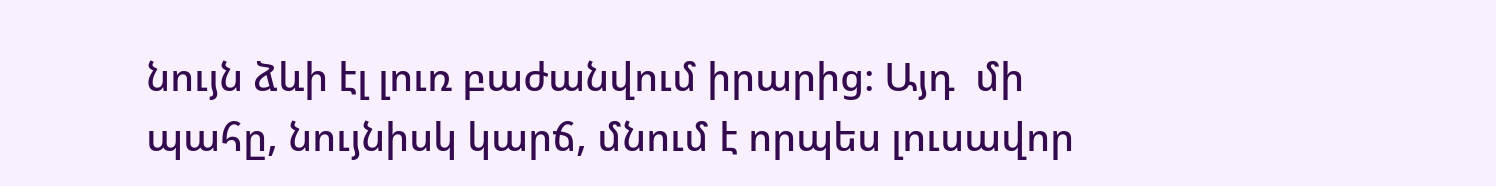նույն ձևի էլ լուռ բաժանվում իրարից։ Այդ  մի պահը, նույնիսկ կարճ, մնում է որպես լուսավոր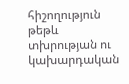հիշողություն թեթև տխրության ու կախարդական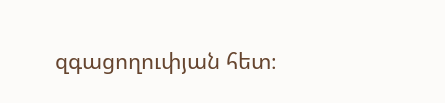զգացողուփյան հետ։